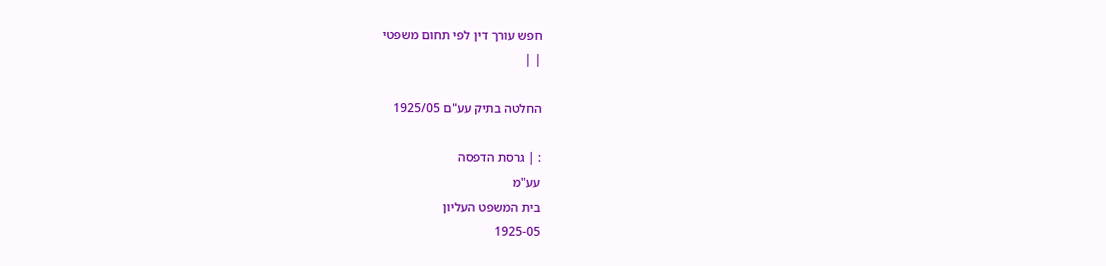חפש עורך דין לפי תחום משפטי
| |

החלטה בתיק עע"ם 1925/05

: | גרסת הדפסה
עע"מ
בית המשפט העליון
1925-05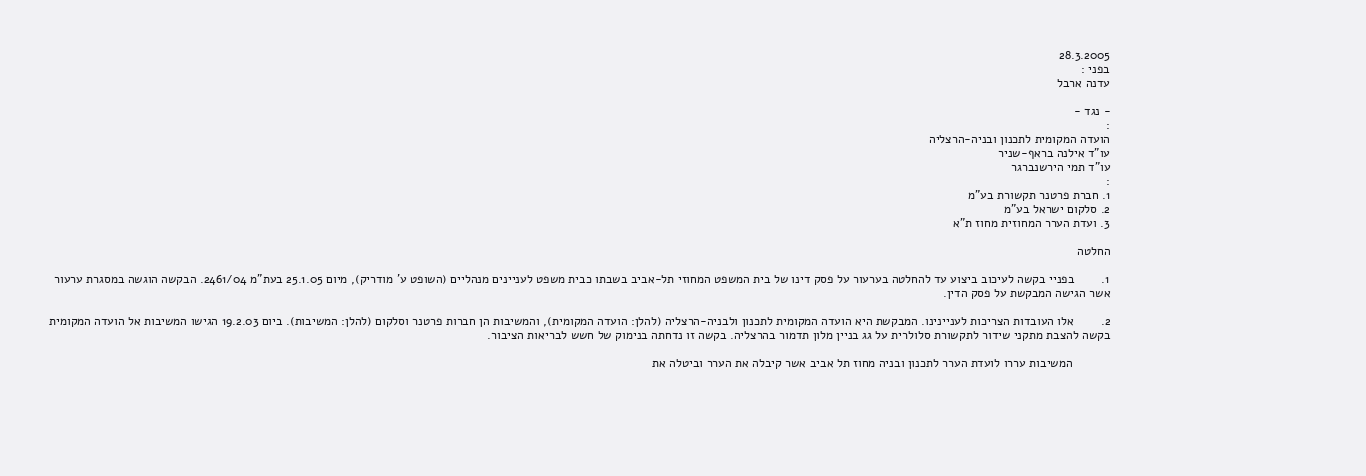28.3.2005
בפני :
עדנה ארבל

- נגד -
:
הועדה המקומית לתכנון ובניה-הרצליה
עו"ד אילנה בראף-שניר
עו"ד תמי הירשנברגר
:
1. חברת פרטנר תקשורת בע"מ
2. סלקום ישראל בע"מ
3. ועדת הערר המחוזית מחוז ת"א

החלטה

1.        בפניי בקשה לעיכוב ביצוע עד להחלטה בערעור על פסק דינו של בית המשפט המחוזי תל-אביב בשבתו כבית משפט לעניינים מנהליים (השופט ע' מודריק), מיום 25.1.05 בעת"מ 2461/04. הבקשה הוגשה במסגרת ערעור אשר הגישה המבקשת על פסק הדין.

2.        אלו העובדות הצריכות לעניינינו. המבקשת היא הועדה המקומית לתכנון ולבניה-הרצליה (להלן: הועדה המקומית), והמשיבות הן חברות פרטנר וסלקום (להלן: המשיבות). ביום 19.2.03 הגישו המשיבות אל הועדה המקומית בקשה להצבת מתקני שידור לתקשורת סלולרית על גג בניין מלון תדמור בהרצליה. בקשה זו נדחתה בנימוק של חשש לבריאות הציבור.

           המשיבות עררו לועדת הערר לתכנון ובניה מחוז תל אביב אשר קיבלה את הערר וביטלה את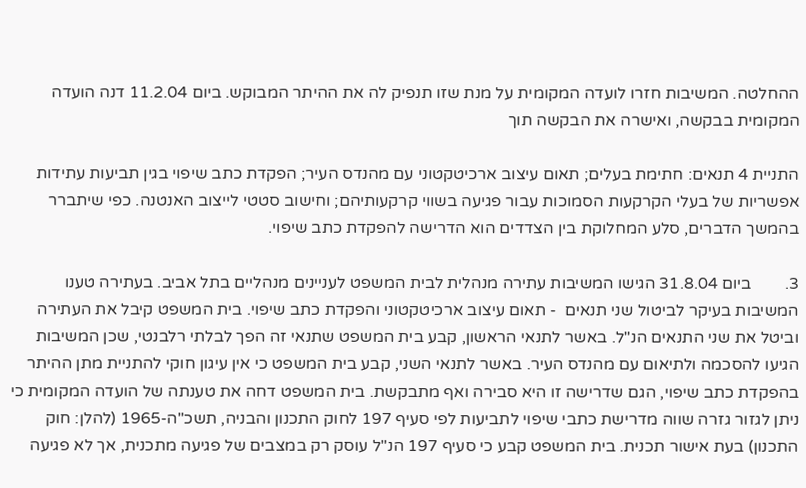ההחלטה. המשיבות חזרו לועדה המקומית על מנת שזו תנפיק לה את ההיתר המבוקש. ביום 11.2.04 דנה הועדה המקומית בבקשה, ואישרה את הבקשה תוך

התניית 4 תנאים: חתימת בעלים; תאום עיצוב ארכיטקטוני עם מהנדס העיר; הפקדת כתב שיפוי בגין תביעות עתידות אפשריות של בעלי הקרקעות הסמוכות עבור פגיעה בשווי קרקעותיהם; וחישוב סטטי לייצוב האנטנה. כפי שיתברר בהמשך הדברים, סלע המחלוקת בין הצדדים הוא הדרישה להפקדת כתב שיפוי.

3.        ביום 31.8.04 הגישו המשיבות עתירה מנהלית לבית המשפט לעניינים מנהליים בתל אביב. בעתירה טענו המשיבות בעיקר לביטול שני תנאים  - תאום עיצוב ארכיטקטוני והפקדת כתב שיפוי. בית המשפט קיבל את העתירה וביטל את שני התנאים הנ"ל. באשר לתנאי הראשון, קבע בית המשפט שתנאי זה הפך לבלתי רלבנטי, שכן המשיבות הגיעו להסכמה ולתיאום עם מהנדס העיר. באשר לתנאי השני, קבע בית המשפט כי אין עיגון חוקי להתניית מתן ההיתר בהפקדת כתב שיפוי, הגם שדרישה זו היא סבירה ואף מתבקשת. בית המשפט דחה את טענתה של הועדה המקומית כי ניתן לגזור גזרה שווה מדרישת כתבי שיפוי לתביעות לפי סעיף 197 לחוק התכנון והבניה, תשכ"ה-1965 (להלן: חוק התכנון) בעת אישור תכנית. בית המשפט קבע כי סעיף 197 הנ"ל עוסק רק במצבים של פגיעה מתכנית, אך לא פגיעה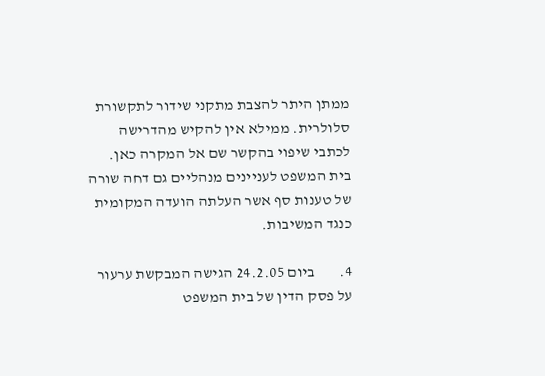ממתן היתר להצבת מתקני שידור לתקשורת סלולרית. ממילא אין להקיש מהדרישה לכתבי שיפוי בהקשר שם אל המקרה כאן. בית המשפט לעניינים מנהליים גם דחה שורה של טענות סף אשר העלתה הועדה המקומית כנגד המשיבות.

4.        ביום 24.2.05 הגישה המבקשת ערעור על פסק הדין של בית המשפט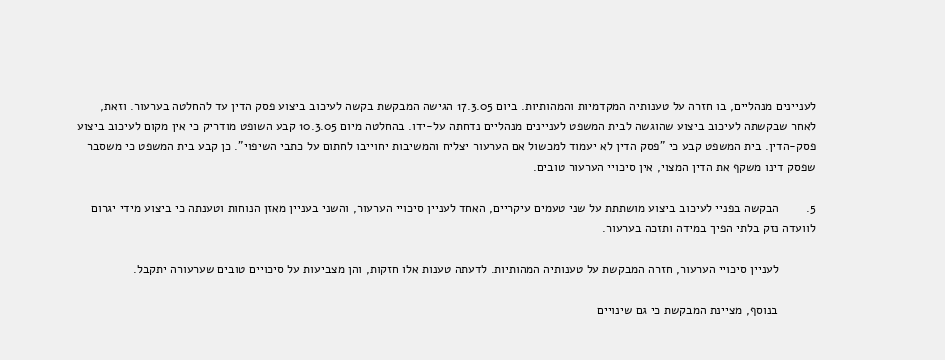לעניינים מנהליים, בו חזרה על טענותיה המקדמיות והמהותיות. ביום 17.3.05 הגישה המבקשת בקשה לעיכוב ביצוע פסק הדין עד להחלטה בערעור. וזאת, לאחר שבקשתה לעיכוב ביצוע שהוגשה לבית המשפט לעניינים מנהליים נדחתה על-ידו. בהחלטה מיום 10.3.05 קבע השופט מודריק כי אין מקום לעיכוב ביצוע פסק-הדין. בית המשפט קבע כי "פסק הדין לא יעמוד למכשול אם הערעור יצליח והמשיבות יחוייבו לחתום על כתבי השיפוי". כן קבע בית המשפט כי משסבר שפסק דינו משקף את הדין המצוי, אין סיכויי הערעור טובים.

5.        הבקשה בפניי לעיכוב ביצוע מושתתת על שני טעמים עיקריים, האחד לעניין סיכויי הערעור, והשני בעניין מאזן הנוחות וטענתה כי ביצוע מידי יגרום לוועדה נזק בלתי הפיך במידה ותזכה בערעור.

           לעניין סיכויי הערעור, חזרה המבקשת על טענותיה המהותיות. לדעתה טענות אלו חזקות, והן מצביעות על סיכויים טובים שערעורה יתקבל.

           בנוסף, מציינת המבקשת כי גם שינויים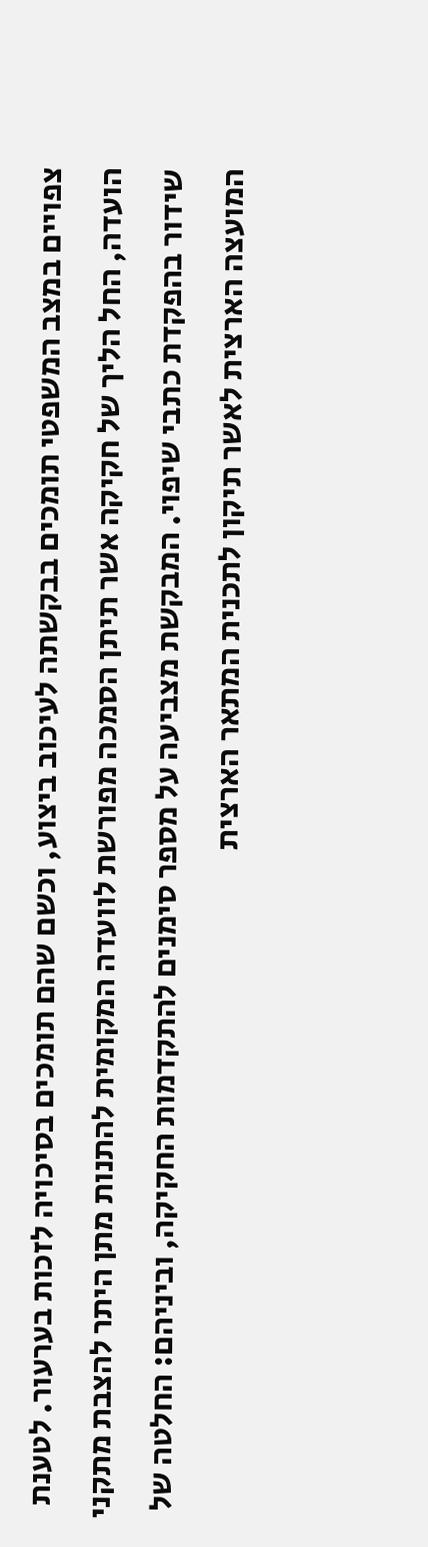צפויים במצב המשפטי תומכים בבקשתה לעיכוב ביצוע, וכשם שהם תומכים בסיכויה לזכות בערעור. לטענת הועדה, החל הליך של חקיקה אשר תיתן הסמכה מפורשת לוועדה המקומית להתנות מתן היתר להצבת מתקני שידור בהפקדת כתבי שיפוי. המבקשת מצביעה על מספר סימנים להתקדמות החקיקה, וביניהם: החלטה של המועצה הארצית לאשר תיקון לתכנית המתאר הארצית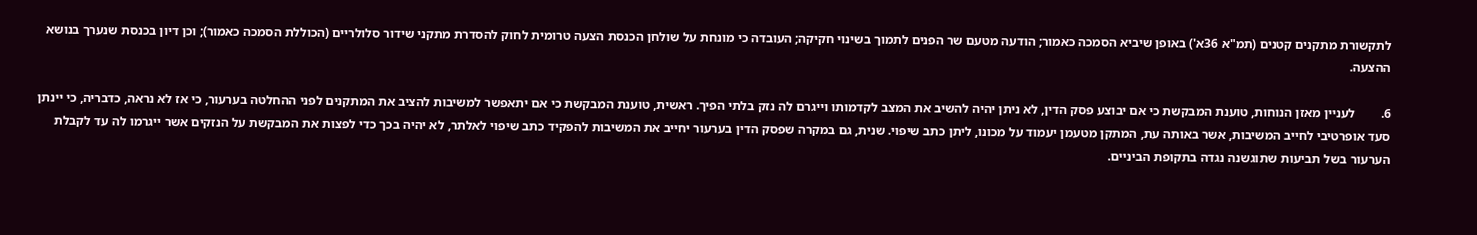לתקשורת מתקנים קטנים (תמ"א 36א') באופן שיביא הסמכה כאמור; הודעה מטעם שר הפנים לתמוך בשינוי חקיקה; העובדה כי מונחת על שולחן הכנסת הצעה טרומית לחוק להסדרת מתקני שידור סלולריים (הכוללת הסמכה כאמור); וכן דיון בכנסת שנערך בנושא ההצעה.

6.        לעניין מאזן הנוחות, טוענת המבקשת כי אם יבוצע פסק הדין, לא ניתן יהיה להשיב את המצב לקדמותו וייגרם לה נזק בלתי הפיך. ראשית, טוענת המבקשת כי אם יתאפשר למשיבות להציב את המתקנים לפני ההחלטה בערעור, כי אז לא נראה, כדבריה, כי יינתן סעד אופרטיבי לחייב המשיבות, אשר באותה עת, המתקן מטעמן יעמוד על מכונו, ליתן כתב שיפוי. שנית, גם במקרה שפסק הדין בערעור יחייב את המשיבות להפקיד כתב שיפוי לאלתר, לא יהיה בכך כדי לפצות את המבקשת על הנזקים אשר ייגרמו לה עד לקבלת הערעור בשל תביעות שתוגשנה נגדה בתקופת הביניים.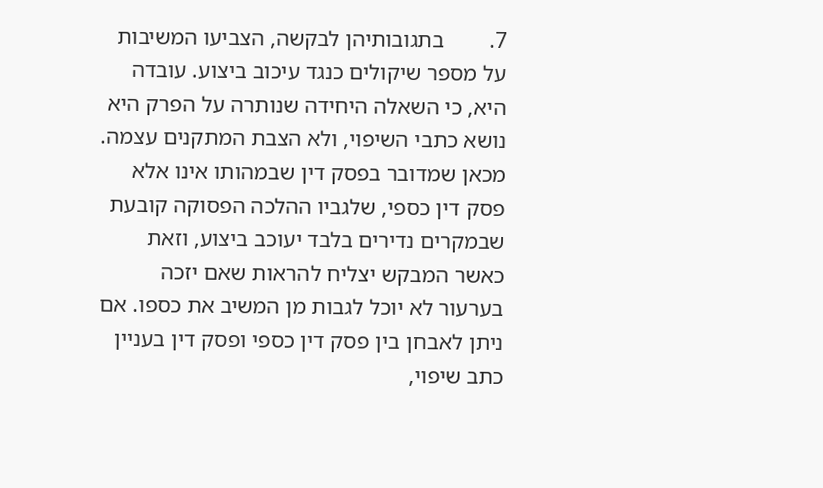7.        בתגובותיהן לבקשה, הצביעו המשיבות על מספר שיקולים כנגד עיכוב ביצוע. עובדה היא, כי השאלה היחידה שנותרה על הפרק היא נושא כתבי השיפוי, ולא הצבת המתקנים עצמה. מכאן שמדובר בפסק דין שבמהותו אינו אלא פסק דין כספי, שלגביו ההלכה הפסוקה קובעת שבמקרים נדירים בלבד יעוכב ביצוע, וזאת כאשר המבקש יצליח להראות שאם יזכה בערעור לא יוכל לגבות מן המשיב את כספו. אם ניתן לאבחן בין פסק דין כספי ופסק דין בעניין כתב שיפוי,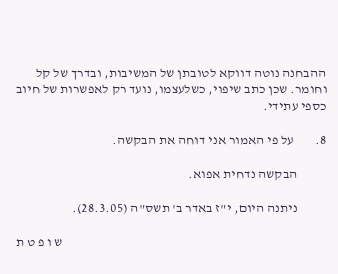ההבחנה נוטה דווקא לטובתן של המשיבות, ובדרך של קל וחומר. שכן כתב שיפוי, כשלעצמו, נועד רק לאפשרות של חיוב כספי עתידי.

8.        על פי האמור אני דוחה את הבקשה.

           הבקשה נדחית אפוא.

           ניתנה היום, י"ז באדר ב' תשס"ה (28.3.05).

                                                                                                   ש ו פ ט ת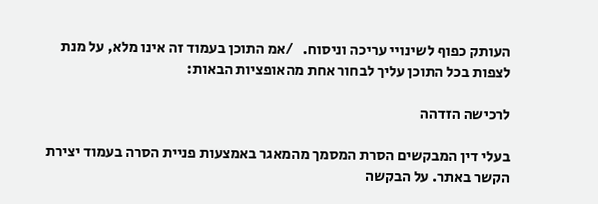העותק כפוף לשינויי עריכה וניסוח.   /אמ התוכן בעמוד זה אינו מלא, על מנת לצפות בכל התוכן עליך לבחור אחת מהאופציות הבאות:

לרכישה הזדהה

בעלי דין המבקשים הסרת המסמך מהמאגר באמצעות פניית הסרה בעמוד יצירת הקשר באתר. על הבקשה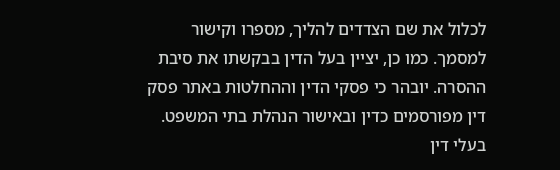לכלול את שם הצדדים להליך, מספרו וקישור למסמך. כמו כן, יציין בעל הדין בבקשתו את סיבת ההסרה. יובהר כי פסקי הדין וההחלטות באתר פסק דין מפורסמים כדין ובאישור הנהלת בתי המשפט. בעלי דין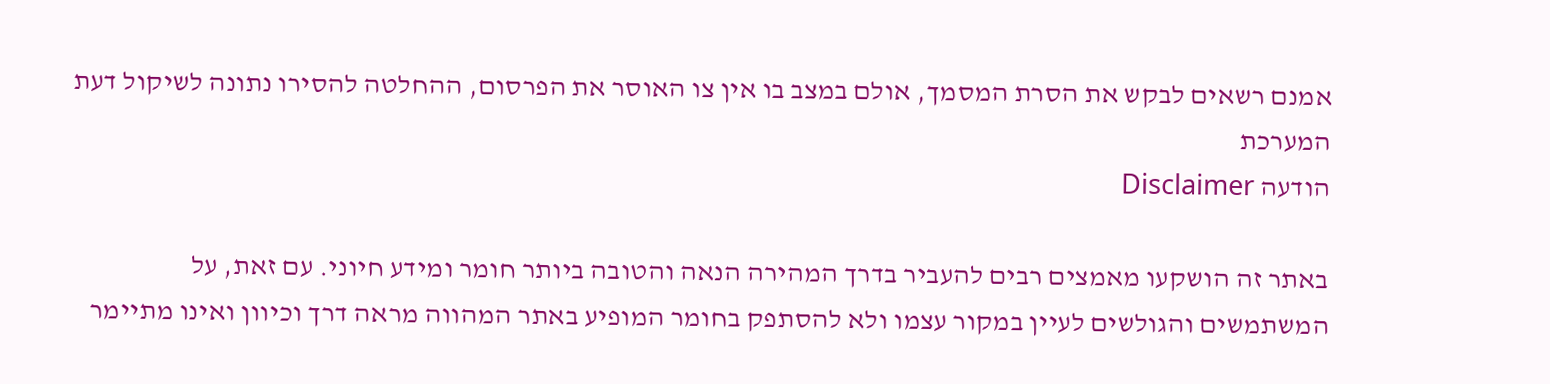אמנם רשאים לבקש את הסרת המסמך, אולם במצב בו אין צו האוסר את הפרסום, ההחלטה להסירו נתונה לשיקול דעת המערכת
הודעה Disclaimer

באתר זה הושקעו מאמצים רבים להעביר בדרך המהירה הנאה והטובה ביותר חומר ומידע חיוני. עם זאת, על המשתמשים והגולשים לעיין במקור עצמו ולא להסתפק בחומר המופיע באתר המהווה מראה דרך וכיוון ואינו מתיימר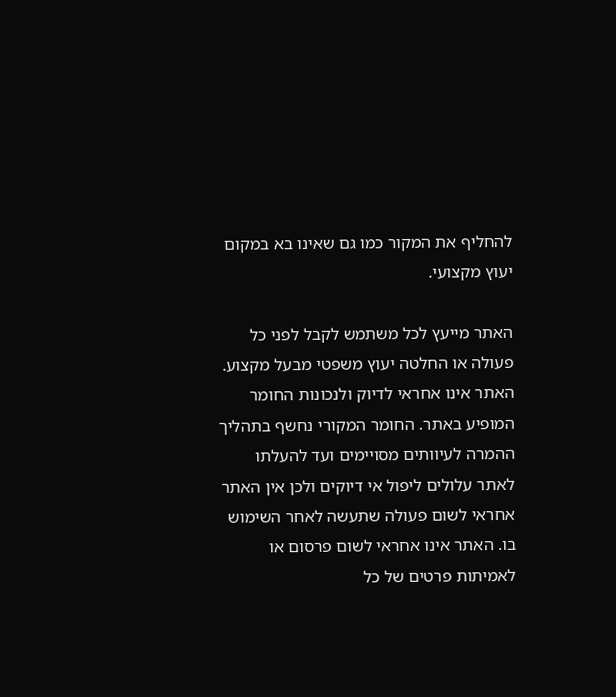להחליף את המקור כמו גם שאינו בא במקום יעוץ מקצועי.

האתר מייעץ לכל משתמש לקבל לפני כל פעולה או החלטה יעוץ משפטי מבעל מקצוע. האתר אינו אחראי לדיוק ולנכונות החומר המופיע באתר. החומר המקורי נחשף בתהליך ההמרה לעיוותים מסויימים ועד להעלתו לאתר עלולים ליפול אי דיוקים ולכן אין האתר אחראי לשום פעולה שתעשה לאחר השימוש בו. האתר אינו אחראי לשום פרסום או לאמיתות פרטים של כל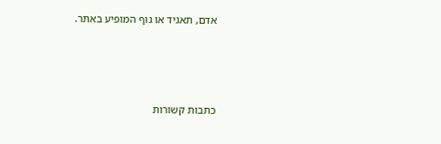אדם, תאגיד או גוף המופיע באתר.




כתבות קשורות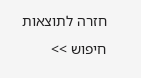חזרה לתוצאות חיפוש >>